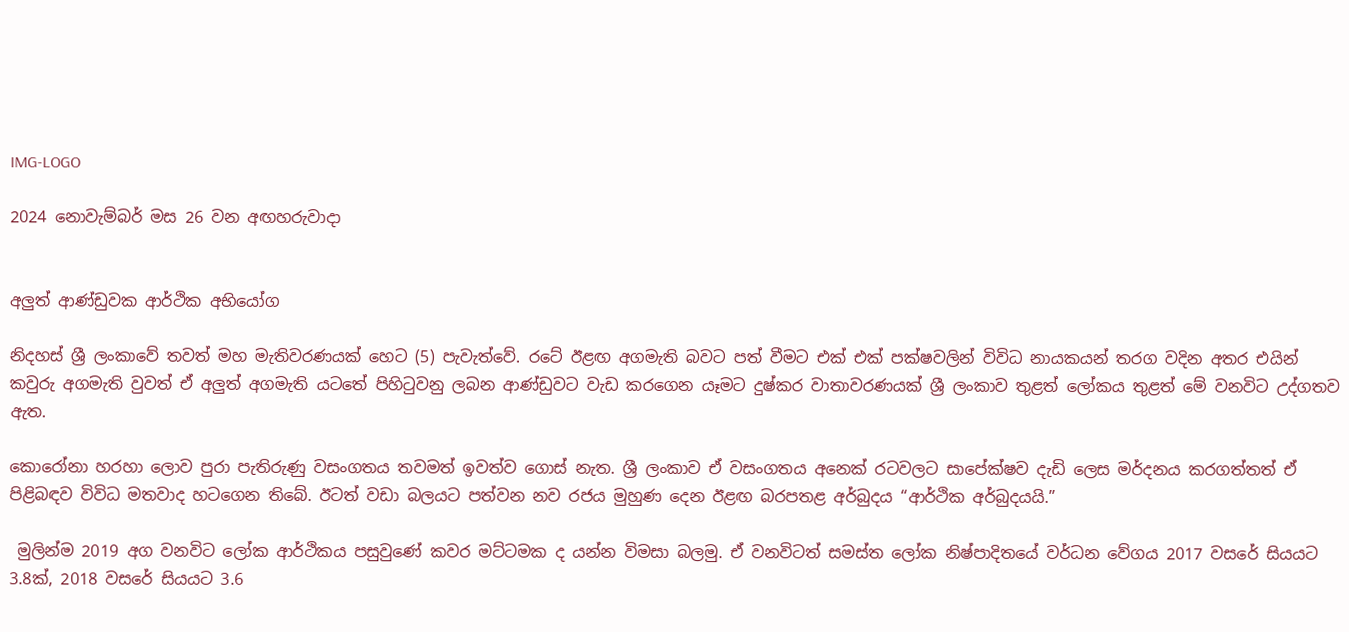IMG-LOGO

2024 නොවැම්බර් මස 26 වන අඟහරුවාදා


අලුත් ආණ්ඩුවක ආර්ථික අභියෝග

නිදහස් ශ්‍රී ලංකාවේ තවත් මහ මැතිවරණයක් හෙට (5) පැවැත්වේ. රටේ ඊළඟ අගමැති බවට පත් වීමට එක් එක් පක්ෂවලින් විවිධ නායකයන් තරග වදින අතර එයින් කවුරු අගමැති වුවත් ඒ අලු‍ත් අගමැති යටතේ පිහිටුවනු ලබන ආණ්ඩුවට වැඩ කරගෙන යෑමට දුෂ්කර වාතාවරණයක් ශ්‍රී ලංකාව තුළත් ලෝකය තුළත් මේ වනවිට උද්ගතව ඇත.

කොරෝනා හරහා ලොව පුරා පැතිරුණු වසංගතය තවමත් ඉවත්ව ගොස් නැත. ශ්‍රී ලංකාව ඒ වසංගතය අනෙක් රටවලට සාපේක්ෂව දැඩි ලෙස මර්දනය කරගත්තත් ඒ පිළිබඳව විවිධ මතවාද හටගෙන තිබේ. ඊටත් වඩා බලයට පත්වන නව රජය මුහුණ දෙන ඊළඟ බරපතළ අර්බුදය “ආර්ථික අර්බුදයයි.”

 මුලින්ම 2019 අග වනවිට ලෝක ආර්ථිකය පසුවුණේ කවර මට්ටමක ද යන්න විමසා බලමු. ඒ වනවිටත් සමස්ත ලෝක නිෂ්පාදිතයේ වර්ධන වේගය 2017 වසරේ සියයට 3.8ක්, 2018 වසරේ සියයට 3.6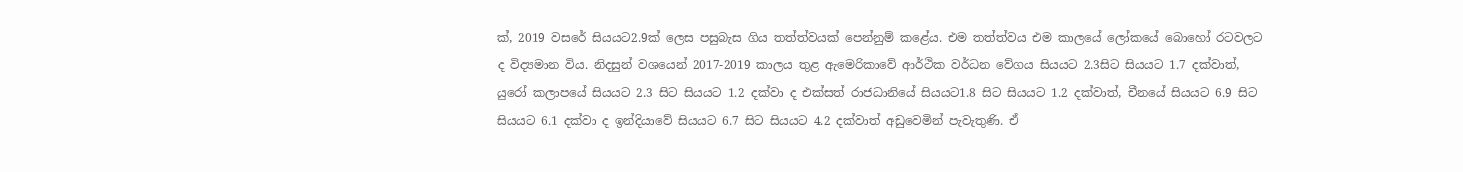ක්, 2019 වසරේ සියයට2.9ක් ලෙස පසුබැස ගිය තත්ත්වයක් පෙන්නුම් කළේය. එම තත්ත්වය එම කාලයේ ලෝකයේ බොහෝ රටවලට ද විද්‍යමාන විය. නිදසුන් වශයෙන් 2017-2019 කාලය තුළ ඇමෙරිකාවේ ආර්ථික වර්ධන වේගය සියයට 2.3සිට සියයට 1.7 දක්වාත්, යුරෝ කලාපයේ සියයට 2.3 සිට සියයට 1.2 දක්වා ද එක්සත් රාජධානියේ සියයට1.8 සිට සියයට 1.2 දක්වාත්, චීනයේ සියයට 6.9 සිට සියයට 6.1 දක්වා ද ඉන්දියාවේ සියයට 6.7 සිට සියයට 4.2 දක්වාත් අඩුවෙමින් පැවැතුණි. ඒ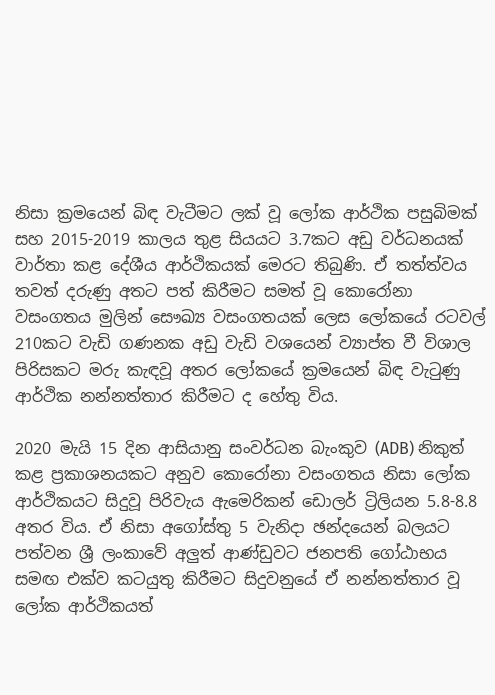නිසා ක්‍රමයෙන් බිඳ වැටීමට ලක් වූ ලෝක ආර්ථික පසුබිමක් සහ 2015-2019 කාලය තුළ සියයට 3.7කට අඩු වර්ධනයක් වාර්තා කළ දේශීය ආර්ථිකයක් මෙරට තිබුණි. ඒ තත්ත්වය තවත් දරුණු අතට පත් කිරීමට සමත් වූ කොරෝනා වසංගතය මුලින් සෞඛ්‍ය වසංගතයක් ලෙස ලෝකයේ රටවල් 210කට වැඩි ගණනක අඩු වැඩි වශයෙන් ව්‍යාප්ත වී විශාල පිරිසකට මරු කැඳවූ අතර ලෝකයේ ක්‍රමයෙන් බිඳ වැටුණු ආර්ථික නන්නත්තාර කිරීමට ද හේතු විය.

2020 මැයි 15 දින ආසියානු සංවර්ධන බැංකුව (ADB) නිකුත් කළ ප්‍රකාශනයකට අනුව කොරෝනා වසංගතය නිසා ලෝක ආර්ථිකයට සිදුවූ පිරිවැය ඇමෙරිකන් ඩොලර් ට්‍රිලියන 5.8-8.8 අතර විය. ඒ නිසා අගෝස්තු 5 වැනිදා ඡන්දයෙන් බලයට පත්වන ශ්‍රී ලංකාවේ අලුත් ආණ්ඩුවට ජනපති ගෝඨාභය සමඟ එක්ව කටයුතු කිරීමට සිදුවනුයේ ඒ නන්නත්තාර වූ ලෝක ආර්ථිකයත්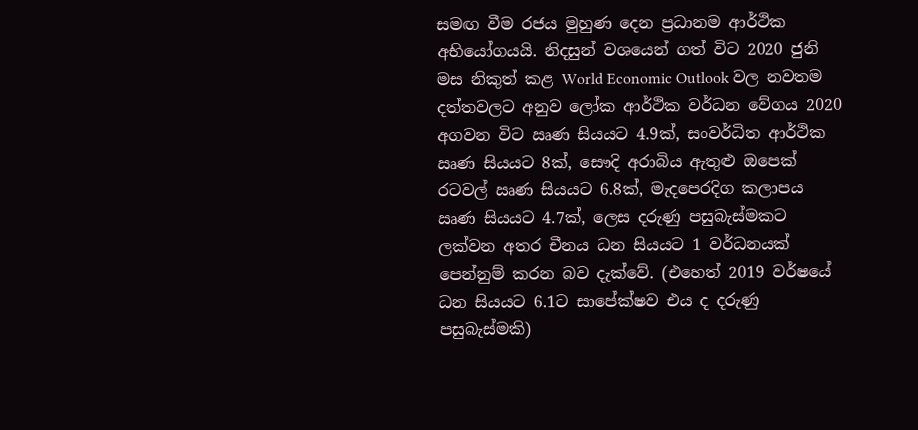සමඟ වීම රජය මුහුණ දෙන ප්‍රධානම ආර්ථික අභියෝගයයි. නිදසුන් වශයෙන් ගත් විට 2020 ජුනි මස නිකුත් කළ World Economic Outlook වල නවතම දත්තවලට අනුව ලෝක ආර්ථික වර්ධන වේගය 2020 අගවන විට ඍණ සියයට 4.9ක්, සංවර්ධිත ආර්ථික ඍණ සියයට 8ක්, සෞදි අරාබිය ඇතුළු ඔපෙක් රටවල් ඍණ සියයට 6.8ක්, මැදපෙරදිග කලාපය ඍණ සියයට 4.7ක්, ලෙස දරුණු පසුබැස්මකට ලක්වන අතර චීනය ධන සියයට 1 වර්ධනයක් පෙන්නුම් කරන බව දැක්වේ. (එහෙත් 2019 වර්ෂයේ ධන සියයට 6.1ට සාපේක්ෂව එය ද දරුණු පසුබැස්මකි)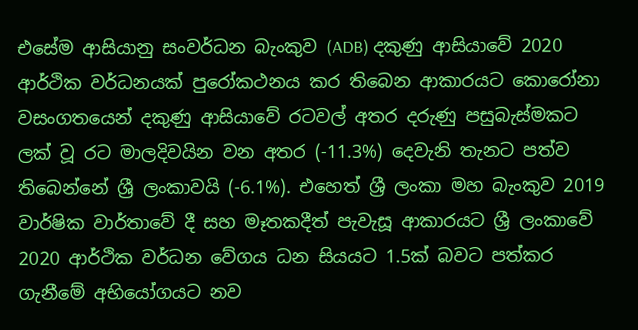එසේම ආසියානු සංවර්ධන බැංකුව (ADB) දකුණු ආසියාවේ 2020 ආර්ථික වර්ධනයක් පුරෝකථනය කර තිබෙන ආකාරයට කොරෝනා වසංගතයෙන් දකුණු ආසියාවේ රටවල් අතර දරුණු පසුබැස්මකට ලක් වූ රට මාලදිවයින වන අතර (-11.3%) දෙවැනි තැනට පත්ව තිබෙන්නේ ශ්‍රී ලංකාවයි (-6.1%). එහෙත් ශ්‍රී ලංකා මහ බැංකුව 2019 වාර්ෂික වාර්තාවේ දී සහ මෑතකදීත් පැවැසූ ආකාරයට ශ්‍රී ලංකාවේ 2020 ආර්ථික වර්ධන වේගය ධන සියයට 1.5ක් බවට පත්කර ගැනීමේ අභියෝගයට නව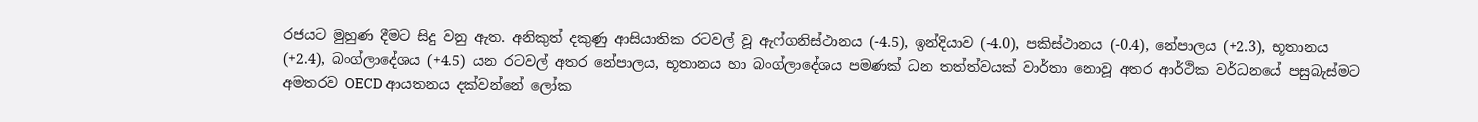රජයට මුහුණ දීමට සිදු වනු ඇත. අනිකුත් දකුණු ආසියාතික රටවල් වූ ඇෆ්ගනිස්ථානය (-4.5), ඉන්දියාව (-4.0), පකිස්ථානය (-0.4), නේපාලය (+2.3), භූතානය (+2.4), බංග්ලාදේශය (+4.5) යන රටවල් අතර නේපාලය, භූතානය හා බංග්ලාදේශය පමණක් ධන තත්ත්වයක් වාර්තා නොවූ අතර ආර්ථික වර්ධනයේ පසුබැස්මට අමතරව OECD ආයතනය දක්වන්නේ ලෝක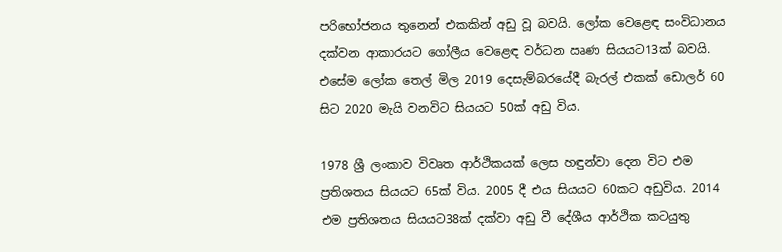පරිභෝජනය තුනෙන් එකකින් අඩු වූ බවයි. ලෝක වෙළෙඳ සංවිධානය දක්වන ආකාරයට ගෝලීය වෙළෙඳ වර්ධන ඍණ සියයට13ක් බවයි. එසේම ලෝක තෙල් මිල 2019 දෙසැම්බරයේදී බැරල් එකක් ඩොලර් 60 සිට 2020 මැයි වනවිට සියයට 50ක් අඩු විය.

1978 ශ්‍රී ලංකාව විවෘත ආර්ථිකයක් ලෙස හඳුන්වා දෙන විට එම ප්‍රතිශතය සියයට 65ක් විය. 2005 දී එය සියයට 60කට අඩුවිය. 2014 එම ප්‍රතිශතය සියයට38ක් දක්වා අඩු වී දේශීය ආර්ථික කටයුතු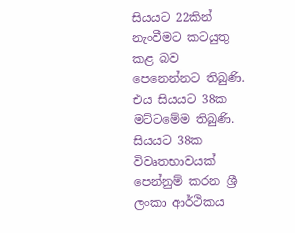සියයට 22කින් නැංවීමට කටයුතු කළ බව පෙනෙන්නට තිබුණි. එය සියයට 38ක මට්ටමේම තිබුණි. සියයට 38ක විවෘතභාවයක් පෙන්නුම් කරන ශ්‍රී ලංකා ආර්ථිකය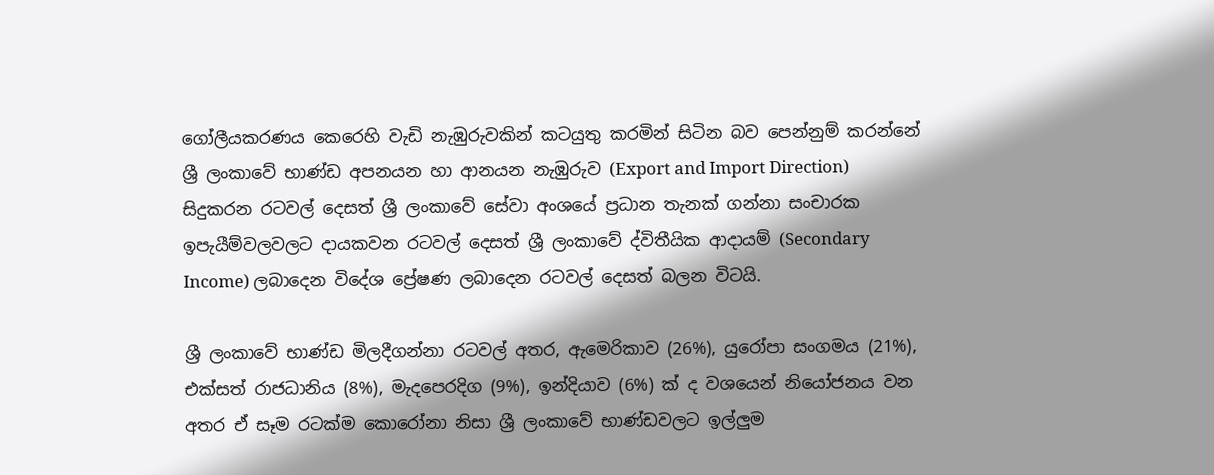ගෝලීයකරණය කෙරෙහි වැඩි නැඹුරුවකින් කටයුතු කරමින් සිටින බව පෙන්නුම් කරන්නේ ශ්‍රී ලංකාවේ භාණ්ඩ අපනයන හා ආනයන නැඹුරුව (Export and Import Direction) සිදුකරන රටවල් දෙසත් ශ්‍රී ලංකාවේ සේවා අංශයේ ප්‍රධාන තැනක් ගන්නා සංචාරක ඉපැයීම්වලවලට දායකවන රටවල් දෙසත් ශ්‍රී ලංකාවේ ද්විතීයික ආදායම් (Secondary Income) ලබාදෙන විදේශ ප්‍රේෂණ ලබාදෙන රටවල් දෙසත් බලන විටයි.

ශ්‍රී ලංකාවේ භාණ්ඩ මිලදීගන්නා රටවල් අතර, ඇමෙරිකාව (26%), යුරෝපා සංගමය (21%), එක්සත් රාජධානිය (8%), මැදපෙරදිග (9%), ඉන්දියාව (6%) ක් ද වශයෙන් නියෝජනය වන අතර ඒ සෑම රටක්ම කොරෝනා නිසා ශ්‍රී ලංකාවේ භාණ්ඩවලට ඉල්ලු‍ම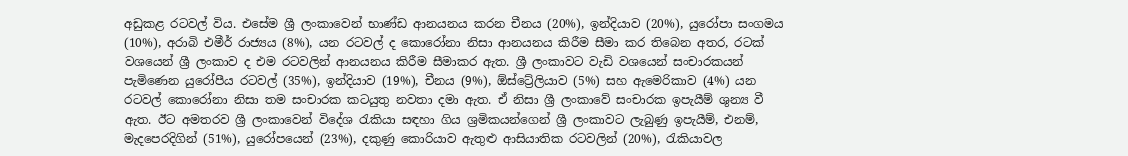අඩුකළ රටවල් විය. එසේම ශ්‍රී ලංකාවෙන් භාණ්ඩ ආනයනය කරන චීනය (20%), ඉන්දියාව (20%), යුරෝපා සංගමය (10%), අරාබි එමීර් රාජ්‍යය (8%), යන රටවල් ද කොරෝනා නිසා ආනයනය කිරීම සීමා කර තිබෙන අතර, රටක් වශයෙන් ශ්‍රී ලංකාව ද එම රටවලින් ආනයනය කිරීම සීමාකර ඇත. ශ්‍රී ලංකාවට වැඩි වශයෙන් සංචාරකයන් පැමිණෙන යුරෝපීය රටවල් (35%), ඉන්දියාව (19%), චීනය (9%), ඕස්ට්‍රේලියාව (5%) සහ ඇමෙරිකාව (4%) යන රටවල් කොරෝනා නිසා තම සංචාරක කටයුතු නවතා දමා ඇත. ඒ නිසා ශ්‍රී ලංකාවේ සංචාරක ඉපැයීම් ශුන්‍ය වී ඇත. ඊට අමතරව ශ්‍රී ලංකාවෙන් විදේශ රැකියා සඳහා ගිය ශ්‍රමිකයන්ගෙන් ශ්‍රී ලංකාවට ලැබුණු ඉපැයීම්, එනම්, මැදපෙරදිගින් (51%), යුරෝපයෙන් (23%), දකුණු කොරියාව ඇතුළු ආසියාතික රටවලින් (20%), රැකියාවල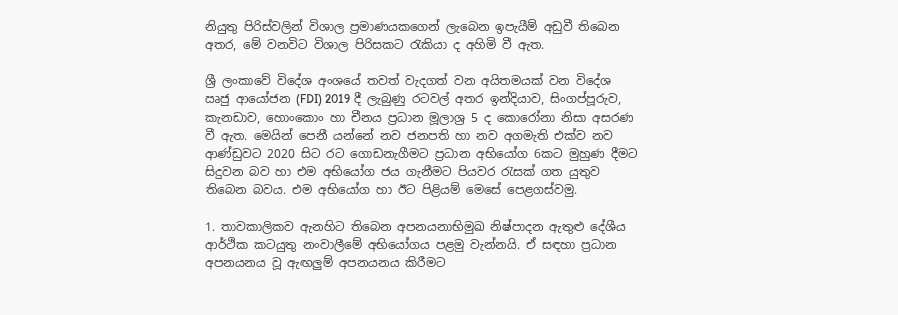නියුතු පිරිස්වලින් විශාල ප්‍රමාණයකගෙන් ලැබෙන ඉපැයීම් අඩුවී තිබෙන අතර, මේ වනවිට විශාල පිරිසකට රැකියා ද අහිමි වී ඇත.

ශ්‍රී ලංකාවේ විදේශ අංශයේ තවත් වැදගත් වන අයිතමයක් වන විදේශ ඍජු ආයෝජන (FDI) 2019 දී ලැබුණු රටවල් අතර ඉන්දියාව, සිංගප්පූරුව, කැනඩාව, හොංකොං හා චීනය ප්‍රධාන මූලාශ්‍ර 5 ද කොරෝනා නිසා අසරණ වී ඇත. මෙයින් පෙනී යන්නේ නව ජනපති හා නව අගමැති එක්ව නව ආණ්ඩුවට 2020 සිට රට ගොඩනැගීමට ප්‍රධාන අභියෝග 6කට මුහුණ දීමට සිදුවන බව හා එම අභියෝග ජය ගැනීමට පියවර රැසක් ගත යුතුව තිබෙන බවය. එම අභියෝග හා ඊට පිළියම් මෙසේ පෙළගස්වමු.

1. තාවකාලිකව ඇනහිට තිබෙන අපනයනාභිමුඛ නිෂ්පාදන ඇතුළු දේශීය ආර්ථික කටයුතු නංවාලීමේ අභියෝගය පළමු වැන්නයි. ඒ සඳහා ප්‍රධාන අපනයනය වූ ඇඟලු‍ම් අපනයනය කිරීමට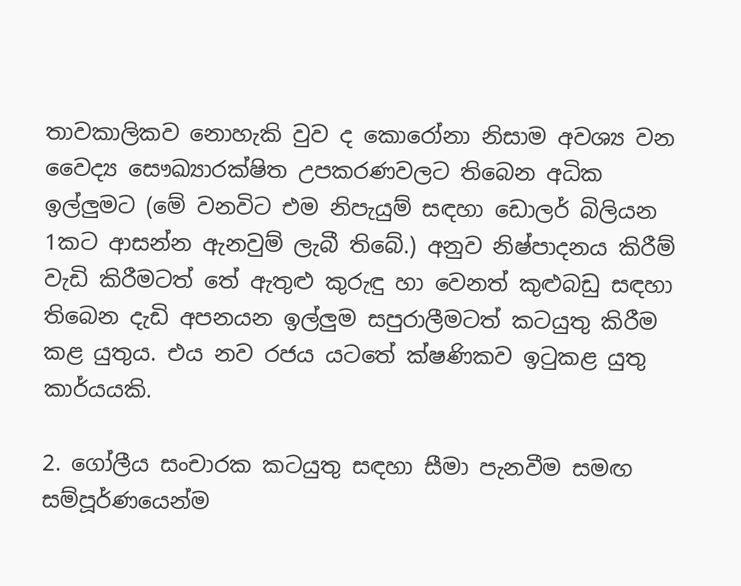තාවකාලිකව නොහැකි වුව ද කොරෝනා නිසාම අවශ්‍ය වන වෛද්‍ය සෞඛ්‍යාරක්ෂිත උපකරණවලට තිබෙන අධික ඉල්ලු‍මට (මේ වනවිට එම නිපැයුම් සඳහා ඩොලර් බිලියන 1කට ආසන්න ඇනවුම් ලැබී තිබේ.) අනුව නිෂ්පාදනය කිරීම් වැඩි කිරීමටත් තේ ඇතුළු කුරුඳු හා වෙනත් කුළුබඩු සඳහා තිබෙන දැඩි අපනයන ඉල්ලු‍ම සපුරාලීමටත් කටයුතු කිරීම කළ යුතුය. එය නව රජය යටතේ ක්ෂණිකව ඉටුකළ යුතු කාර්යයකි.

2. ගෝලීය සංචාරක කටයුතු සඳහා සීමා පැනවීම සමඟ සම්පූර්ණයෙන්ම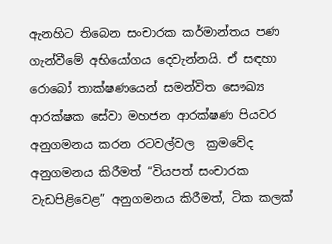ඇනහිට තිබෙන සංචාරක කර්මාන්තය පණ ගැන්වීමේ අභියෝගය දෙවැන්නයි. ඒ සඳහා රොබෝ තාක්ෂණයෙන් සමන්විත සෞඛ්‍ය ආරක්ෂක සේවා මහජන ආරක්ෂණ පියවර අනුගමනය කරන රටවල්වල  ක්‍රමවේද අනුගමනය කිරීමත් “වියපත් සංචාරක වැඩපිළිවෙළ” අනුගමනය කිරීමත්, ටික කලක්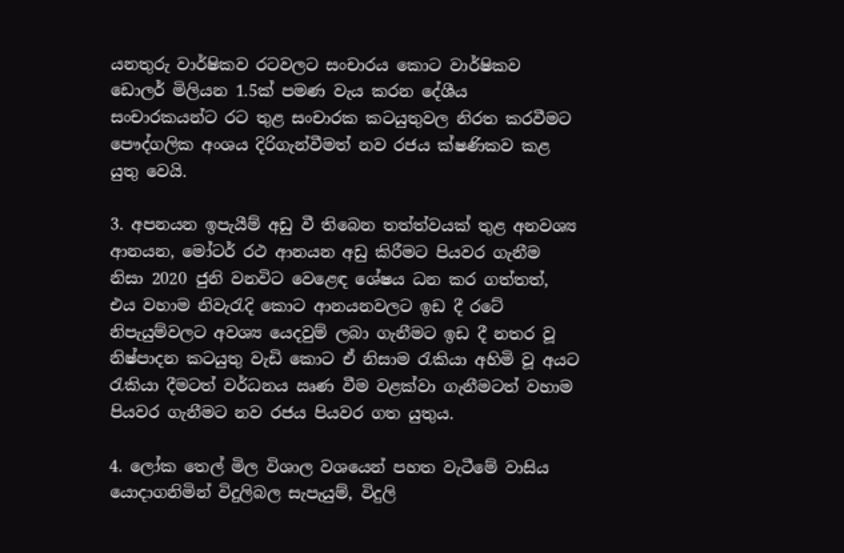යනතුරු වාර්ෂිකව රටවලට සංචාරය කොට වාර්ෂිකව ඩොලර් මිලියන 1.5ක් පමණ වැය කරන දේශීය සංචාරකයන්ට රට තුළ සංචාරක කටයුතුවල නිරත කරවීමට පෞද්ගලික අංශය දිරිගැන්වීමත් නව රජය ක්ෂණිකව කළ යුතු වෙයි.

3. අපනයන ඉපැයීම් අඩු වී තිබෙන තත්ත්වයක් තුළ අනවශ්‍ය ආනයන, මෝටර් රථ ආනයන අඩු කිරීමට පියවර ගැනීම නිසා 2020 ජුනි වනවිට වෙළෙඳ ශේෂය ධන කර ගත්තත්, එය වහාම නිවැරැදි කොට ආනයනවලට ඉඩ දී රටේ නිපැයුම්වලට අවශ්‍ය යෙදවුම් ලබා ගැනීමට ඉඩ දී නතර වූ නිෂ්පාදන කටයුතු වැඩි කොට ඒ නිසාම රැකියා අහිමි වූ අයට රැකියා දීමටත් වර්ධනය ඍණ වීම වළක්වා ගැනීමටත් වහාම පියවර ගැනීමට නව රජය පියවර ගත යුතුය.

4. ලෝක තෙල් මිල විශාල වශයෙන් පහත වැටීමේ වාසිය යොදාගනිමින් විදුලිබල සැපැයුම්, විදුලි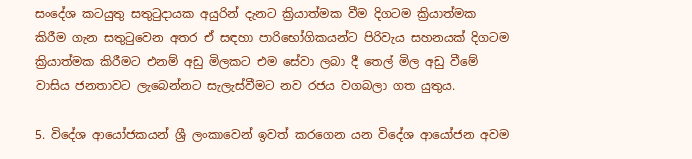සංදේශ කටයුතු සතුටුදායක අයුරින් දැනට ක්‍රියාත්මක වීම දිගටම ක්‍රියාත්මක කිරීම ගැන සතුටුවෙන අතර ඒ සඳහා පාරිභෝගිකයන්ට පිරිවැය සහනයක් දිගටම ක්‍රියාත්මක කිරීමට එනම් අඩු මිලකට එම සේවා ලබා දී තෙල් මිල අඩු වීමේ වාසිය ජනතාවට ලැබෙන්නට සැලැස්වීමට නව රජය වගබලා ගත යුතුය.

5. විදේශ ආයෝජකයන් ශ්‍රී ලංකාවෙන් ඉවත් කරගෙන යන විදේශ ආයෝජන අවම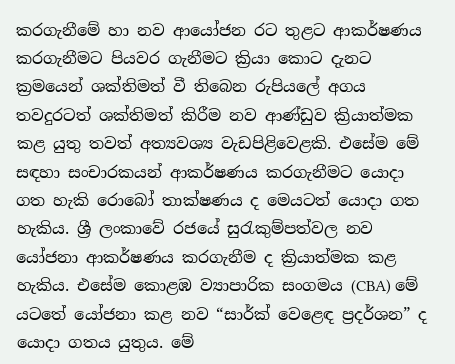කරගැනීමේ හා නව ආයෝජන රට තුළට ආකර්ෂණය කරගැනීමට පියවර ගැනීමට ක්‍රියා කොට දැනට ක්‍රමයෙන් ශක්තිමත් වී තිබෙන රුපියලේ අගය තවදුරටත් ශක්තිමත් කිරීම නව ආණ්ඩුව ක්‍රියාත්මක කළ යුතු තවත් අත්‍යවශ්‍ය වැඩපිළිවෙළකි. එසේම මේ සඳහා සංචාරකයන් ආකර්ෂණය කරගැනීමට යොදා ගත හැකි රොබෝ තාක්ෂණය ද මෙයටත් යොදා ගත හැකිය. ශ්‍රී ලංකාවේ රජයේ සුරැකුම්පත්වල නව යෝජනා ආකර්ෂණය කරගැනීම ද ක්‍රියාත්මක කළ හැකිය. එසේම කොළඹ ව්‍යාපාරික සංගමය (CBA) මේ යටතේ යෝජනා කළ නව “සාර්ක් වෙළෙඳ ප්‍රදර්ශන” ද යොදා ගතය යුතුය. මේ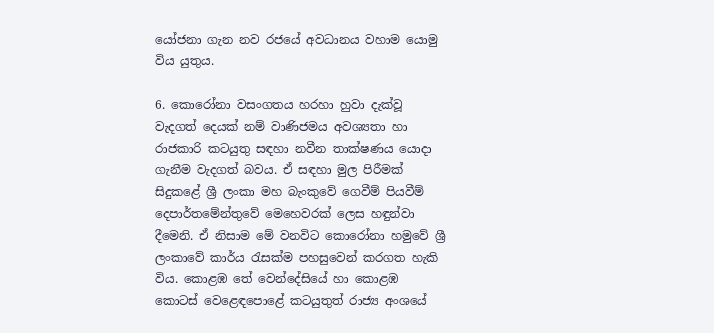යෝජනා ගැන නව රජයේ අවධානය වහාම යොමු විය යුතුය.

6. කොරෝනා වසංගතය හරහා හුවා දැක්වූ වැදගත් දෙයක් නම් වාණිජමය අවශ්‍යතා හා රාජකාරි කටයුතු සඳහා නවීන තාක්ෂණය යොදා ගැනීම වැදගත් බවය. ඒ සඳහා මුල පිරීමක් සිදුකළේ ශ්‍රී ලංකා මහ බැංකුවේ ගෙවීම් පියවීම් දෙපාර්තමේන්තුවේ මෙහෙවරක් ලෙස හඳුන්වා දීමෙනි. ඒ නිසාම මේ වනවිට කොරෝනා හමුවේ ශ්‍රී ලංකාවේ කාර්ය රැසක්ම පහසුවෙන් කරගත හැකි විය. කොළඹ තේ වෙන්දේසියේ හා කොළඹ කොටස් වෙළෙඳපොළේ කටයුතුත් රාජ්‍ය අංශයේ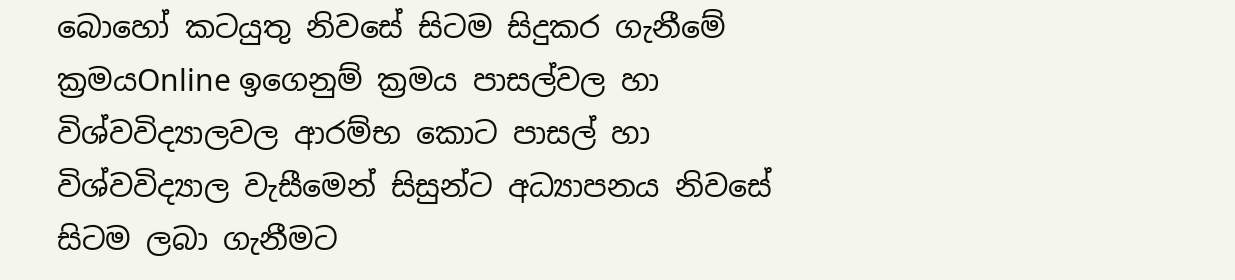බොහෝ කටයුතු නිවසේ සිටම සිදුකර ගැනීමේ ක්‍රමයOnline ඉගෙනුම් ක්‍රමය පාසල්වල හා විශ්වවිද්‍යාලවල ආරම්භ කොට පාසල් හා විශ්වවිද්‍යාල වැසීමෙන් සිසුන්ට අධ්‍යාපනය නිවසේ සිටම ලබා ගැනීමට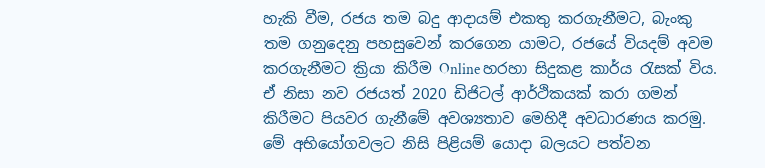හැකි වීම, රජය තම බදු ආදායම් එකතු කරගැනීමට, බැංකු තම ගනුදෙනු පහසුවෙන් කරගෙන යාමට, රජයේ වියදම් අවම කරගැනීමට ක්‍රියා කිරීම Online හරහා සිදුකළ කාර්ය රැසක් විය. ඒ නිසා නව රජයත් 2020 ඩිජිටල් ආර්ථිකයක් කරා ගමන් කිරීමට පියවර ගැනීමේ අවශ්‍යතාව මෙහිදී අවධාරණය කරමු.  මේ අභියෝගවලට නිසි පිළියම් යොදා බලයට පත්වන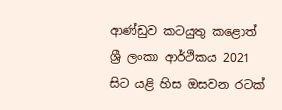ආණ්ඩුව කටයුතු කළොත් ශ්‍රී ලංකා ආර්ථිකය 2021 සිට යළි හිස ඔසවන රටක්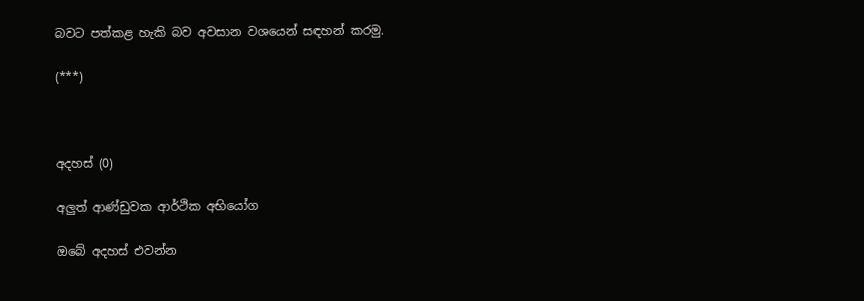බවට පත්කළ හැකි බව අවසාන වශයෙන් සඳහන් කරමු.

(***)



අදහස් (0)

අලුත් ආණ්ඩුවක ආර්ථික අභියෝග

ඔබේ අදහස් එවන්න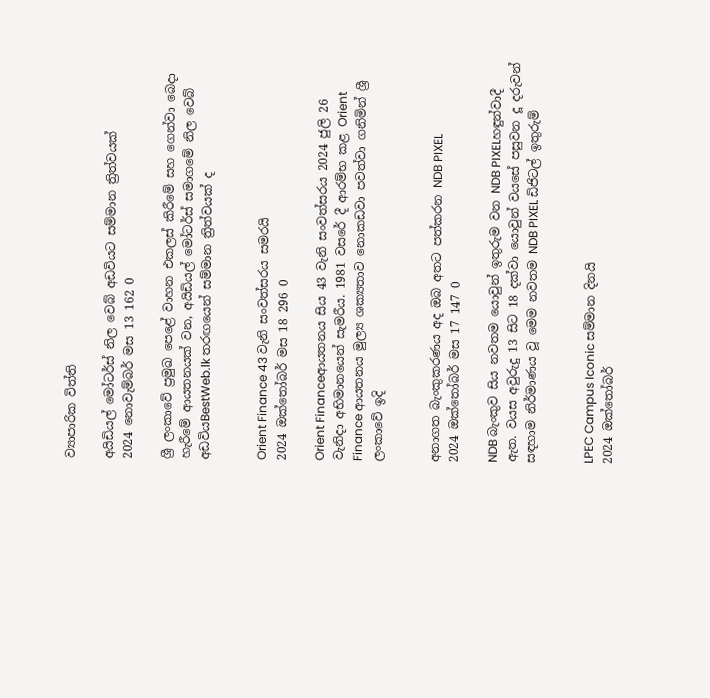ව්‍යාපාරික විත්ති

අයිඩියල් මෝටර්ස් නිල වෙබ් අඩවියට සම්මාන ත්‍රිත්වයක්
2024 නොවැම්බර් මස 13 162 0

ශ්‍රී ලංකාවේ ප්‍රමුඛ පෙළේ වාහන එකලස් කිරීමේ සහ ගෙන්වා බෙදා හැරීමේ ආයතනයක් වන, අයිඩියල් මෝටර්ස් සමාගමේ නිල වෙබ් අඩවියBestWeb.lk තරඟයෙන් සම්මාන ත්‍රිත්වයක් ද


Orient Finance 43 වැනි සංවත්සරය සමරයි
2024 ඔක්තෝබර් මස 18 296 0

Orient Financeආයතනය සිය 43 වැනි සංවත්සරය 2024 ජුලි 26 වැනිදා අභිමානයෙන් සැමරීය. 1981 වසරේ දී ආරම්භ කළ Orient Finance ආයතනය මුල්‍ය ශක්‍යතාව නොකඩවා පවත්වා ගනිමින් ශ්‍රී ලංකාවේ ඉදි


අනාගත බැංකුකරණය අද ඔබ අතට පත්කරන NDB PIXEL
2024 ඔක්තෝබර් මස 17 147 0

NDB බැංකුව සිය නවතම යොවුන් ඉතුරුම වන NDB PIXELහඳුන්වාදී ඇත. වයස අවුරුදු 13 සිට 18 දක්වා යොවුන් වයසේ පසුවන දූ දරුවන් සඳහාම නිර්මාණය වූ මෙම නවතම NDB PIXEL ඩිජිටල් ඉතුරුම්


LPEC Campus Iconic සම්මාන දිනයි
2024 ඔක්තෝබර්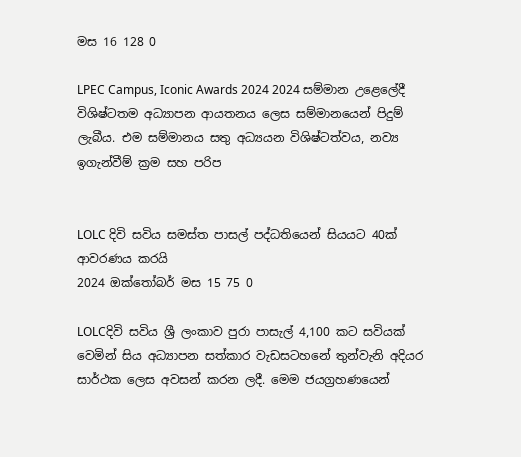මස 16 128 0

LPEC Campus, Iconic Awards 2024 2024 සම්මාන උළෙලේදී විශිෂ්ටතම අධ්‍යාපන ආයතනය ලෙස සම්මානයෙන් පිදුම් ලැබීය. එම සම්මානය සතු අධ්‍යයන විශිෂ්ටත්වය, නව්‍ය ඉගැන්වීම් ක්‍රම සහ පරිප


LOLC දිවි සවිය සමස්ත පාසල් පද්ධතියෙන් සියයට 40ක් ආවරණය කරයි
2024 ඔක්තෝබර් මස 15 75 0

LOLCදිවි සවිය ශ්‍රී ලංකාව පුරා පාසැල් 4,100 කට සවියක් වෙමින් සිය අධ්‍යාපන සත්කාර වැඩසටහනේ තුන්වැනි අදියර සාර්ථක ලෙස අවසන් කරන ලදී. මෙම ජයග්‍රහණයෙන්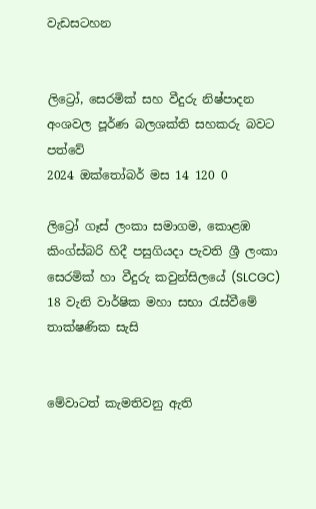වැඩසටහන


ලිට්‍රෝ, සෙරමික් සහ වීදුරු නිෂ්පාදන අංශවල පූර්ණ බලශක්ති සහකරු බවට පත්වේ
2024 ඔක්තෝබර් මස 14 120 0

ලිට්‍රෝ ගෑස් ලංකා සමාගම, කොළඹ කිංග්ස්බරි හිදී පසුගියදා පැවති ශ්‍රී ලංකා සෙරමික් හා වීදුරු කවුන්සිලයේ (SLCGC) 18 වැනි වාර්ෂික මහා සභා රැස්වීමේ තාක්ෂණික සැසි


මේවාටත් කැමතිවනු ඇති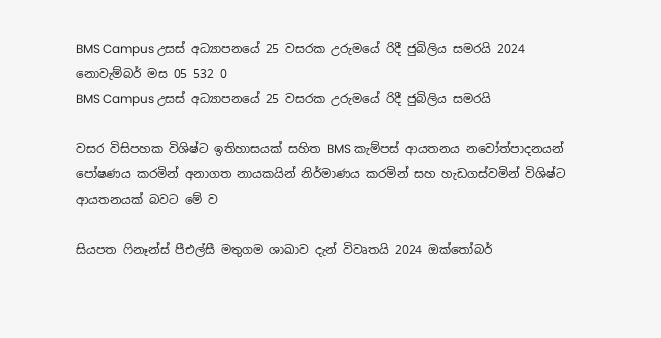BMS Campus උසස් අධ්‍යාපනයේ 25 වසරක උරුමයේ රිදී ජුබිලිය සමරයි 2024 නොවැම්බර් මස 05 532 0
BMS Campus උසස් අධ්‍යාපනයේ 25 වසරක උරුමයේ රිදී ජුබිලිය සමරයි

වසර විසිපහක විශිෂ්ට ඉතිහාසයක් සහිත BMS කැම්පස් ආයතනය නවෝත්පාදනයන් පෝෂණය කරමින් අනාගත නායකයින් නිර්මාණය කරමින් සහ හැඩගස්වමින් විශිෂ්ට ආයතනයක් බවට මේ ව

සියපත ෆිනෑන්ස් පීඑල්සී මතුගම ශාඛාව දැන් විවෘතයි 2024 ඔක්තෝබර්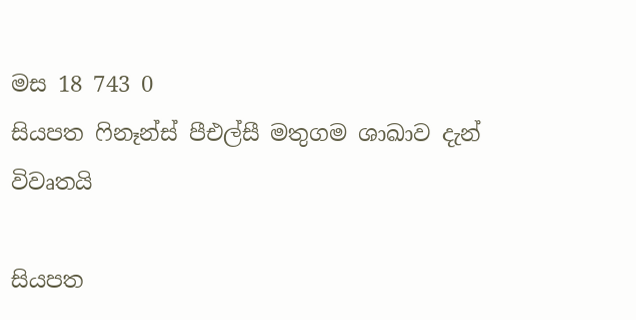මස 18 743 0
සියපත ෆිනෑන්ස් පීඑල්සී මතුගම ශාඛාව දැන් විවෘතයි

සියපත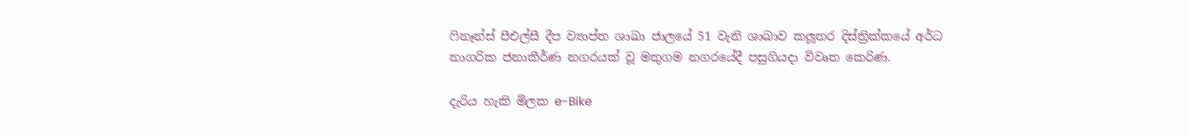ෆිනෑන්ස් පීඑල්සී දීප ව්‍යාප්ත ශාඛා ජාලයේ 51 වැනි ශාඛාව කලූතර දිස්ත්‍රික්කයේ අර්ධ නාගරික ජනාකීර්ණ නගරයක් වූ මතුගම නගරයේදී පසුගියදා විවෘත කෙරිණ.

දැරිය හැකි මිලක e-Bike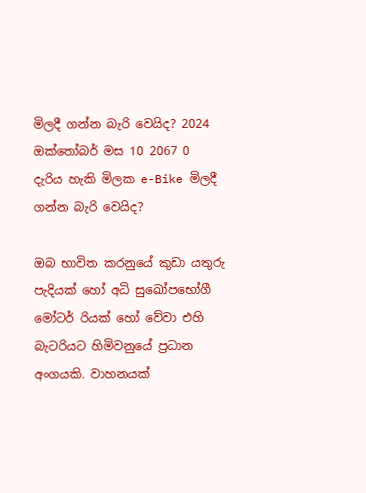මිලදී ගන්න බැරි වෙයිද? 2024 ඔක්තෝබර් මස 10 2067 0
දැරිය හැකි මිලක e-Bike මිලදී ගන්න බැරි වෙයිද?

ඔබ භාවිත කරනුයේ කුඩා යතුරු පැදියක් හෝ අධි සුඛෝපභෝගී මෝටර් රියක් හෝ වේවා එහි බැටරියට හිමිවනුයේ ප්‍රධාන අංගයකි. වාහනයක්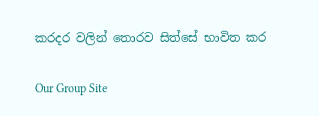කරදර වලින් තොරව සිත්සේ භාවිත කර

Our Group Site